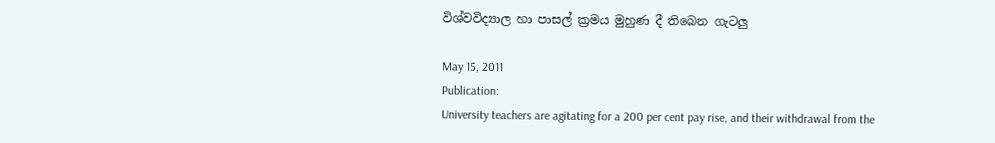විශ්වවිද්‍යාල හා පාසල් ක්‍රමය මුහුණ දී තිබෙන ගැටලු

May 15, 2011
Publication:
University teachers are agitating for a 200 per cent pay rise, and their withdrawal from the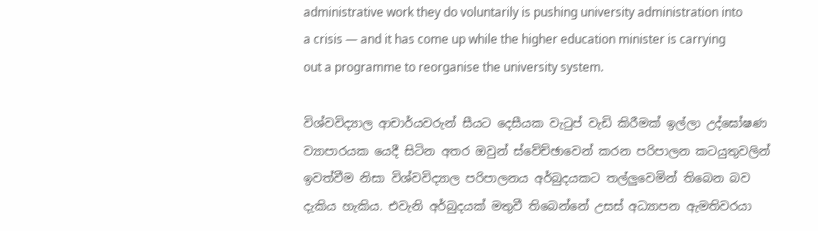administrative work they do voluntarily is pushing university administration into a crisis — and it has come up while the higher education minister is carrying out a programme to reorganise the university system.

විශ්වවිද්‍යාල ආචාර්යවරුන් සීයට දෙසීයක වැටුප් වැඩි කිරීමක් ඉල්ලා උද්ඝෝෂණ ව්‍යාපාරයක යෙදී සිටින අතර ඔවුන් ස්වේච්ඡාවෙන් කරන පරිපාලන කටයුතුවලින් ඉවත්වීම නිසා විශ්වවිද්‍යාල පරිපාලනය අර්බුදයකට තල්ලුවෙමින් තිබෙන බව දැකිය හැකිය. එවැනි අර්බුදයක් මතුවී තිබෙන්නේ උසස් අධ්‍යාපන ඇමතිවරයා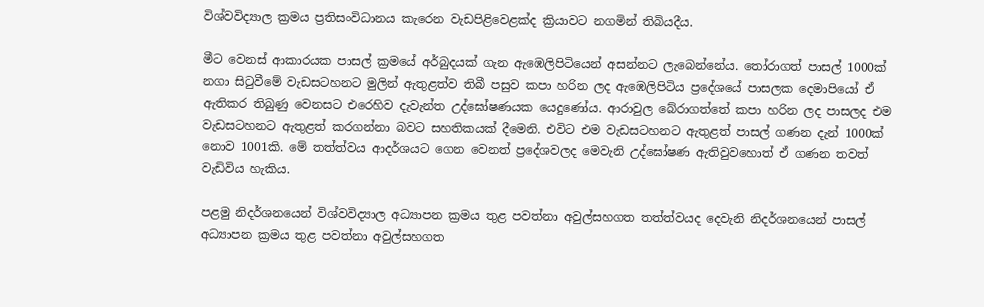විශ්වවිද්‍යාල ක්‍රමය ප්‍රතිසංවිධානය කැරෙන වැඩපිළිවෙළක්ද ක්‍රියාවට නගමින් තිබියදීය.

මීට වෙනස් ආකාරයක පාසල් ක්‍රමයේ අර්බුදයක් ගැන ඇඹෙලිපිටියෙන් අසන්නට ලැබෙන්නේය. තෝරාගත් පාසල් 1000ක් නගා සිටුවීමේ වැඩසටහනට මුලින් ඇතුළත්ව තිබී පසුව කපා හරින ලද ඇඹෙලිපිටිය ප්‍රදේශයේ පාසලක දෙමාපියෝ ඒ ඇතිකර තිබුණු වෙනසට එරෙහිව දැවැන්ත උද්ඝෝෂණයක යෙදුණෝය. ආරාවුල බේරාගත්තේ කපා හරින ලද පාසලද එම වැඩසටහනට ඇතුළත් කරගන්නා බවට සහතිකයක් දීමෙනි. එවිට එම වැඩසටහනට ඇතුළත් පාසල් ගණන දැන් 1000ක් නොව 1001කි. මේ තත්ත්වය ආදර්ශයට ගෙන වෙනත් ප්‍රදේශවලද මෙවැනි උද්ඝෝෂණ ඇතිවුවහොත් ඒ ගණන තවත් වැඩිවිය හැකිය.

පළමු නිදර්ශනයෙන් විශ්වවිද්‍යාල අධ්‍යාපන ක්‍රමය තුළ පවත්නා අවුල්සහගත තත්ත්වයද දෙවැනි නිදර්ශනයෙන් පාසල් අධ්‍යාපන ක්‍රමය තුළ පවත්නා අවුල්සහගත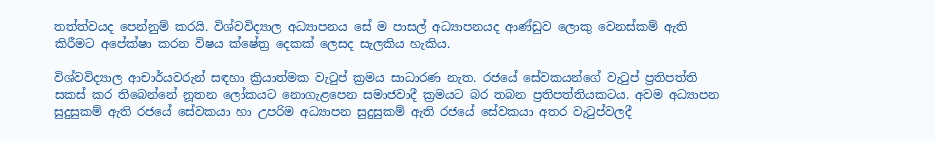තත්ත්වයද පෙන්නුම් කරයි. විශ්වවිද්‍යාල අධ්‍යාපනය සේ ම පාසල් අධ්‍යාපනයද ආණ්ඩුව ලොකු වෙනස්කම් ඇති කිරීමට අපේක්ෂා කරන විෂය ක්ෂේත්‍ර දෙකක් ලෙසද සැලකිය හැකිය.

විශ්වවිද්‍යාල ආචාර්යවරුන් සඳහා ක්‍රියාත්මක වැටුප් ක්‍රමය සාධාරණ නැත. රජයේ සේවකයන්ගේ වැටුප් ප්‍රතිපත්ති සකස් කර තිබෙන්නේ නූතන ලෝකයට නොගැළපෙන සමාජවාදී ක්‍රමයට බර තබන ප්‍රතිපත්තියකටය. අවම අධ්‍යාපන සුදුසුකම් ඇති රජයේ සේවකයා හා උපරිම අධ්‍යාපන සුදුසුකම් ඇති රජයේ සේවකයා අතර වැටුප්වලදී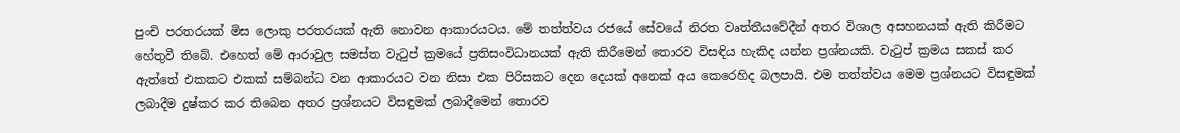පුංචි පරතරයක් මිස ලොකු පරතරයක් ඇති නොවන ආකාරයටය. මේ තත්ත්වය රජයේ සේවයේ නිරත වෘත්තීයවේදීන් අතර විශාල අසහනයක් ඇති කිරීමට හේතුවී තිබේ. එහෙත් මේ ආරාවුල සමස්ත වැටුප් ක්‍රමයේ ප්‍රතිසංවිධානයක් ඇති කිරීමෙන් තොරව විසඳිය හැකිද යන්න ප්‍රශ්නයකි. වැටුප් ක්‍රමය සකස් කර ඇත්තේ එකකට එකක් සම්බන්ධ වන ආකාරයට වන නිසා එක පිරිසකට දෙන දෙයක් අනෙක් අය කෙරෙහිද බලපායි. එම තත්ත්වය මෙම ප්‍රශ්නයට විසඳුමක් ලබාදීම දුෂ්කර කර තිබෙන අතර ප්‍රශ්නයට විසඳුමක් ලබාදීමෙන් තොරව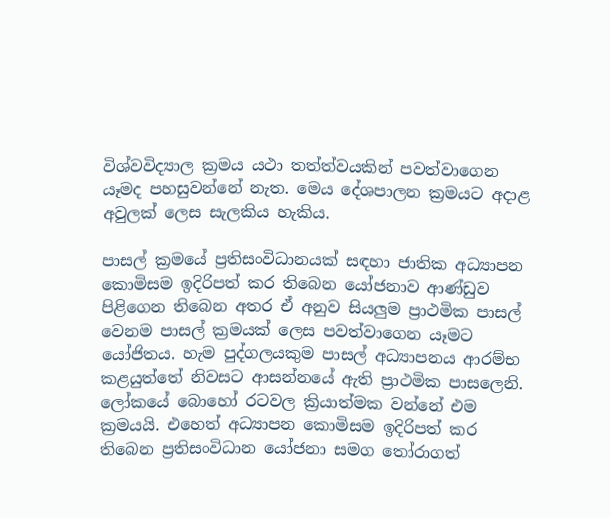විශ්වවිද්‍යාල ක්‍රමය යථා තත්ත්වයකින් පවත්වාගෙන යෑමද පහසුවන්නේ නැත. මෙය දේශපාලන ක්‍රමයට අදාළ අවුලක් ලෙස සැලකිය හැකිය.

පාසල් ක්‍රමයේ ප්‍රතිසංවිධානයක් සඳහා ජාතික අධ්‍යාපන කොමිසම ඉදිරිපත් කර තිබෙන යෝජනාව ආණ්ඩුව පිළිගෙන තිබෙන අතර ඒ අනුව සියලුම ප්‍රාථමික පාසල් වෙනම පාසල් ක්‍රමයක් ලෙස පවත්වාගෙන යෑමට යෝජිතය. හැම පුද්ගලයකුම පාසල් අධ්‍යාපනය ආරම්භ කළයුත්තේ නිවසට ආසන්නයේ ඇති ප්‍රාථමික පාසලෙනි. ලෝකයේ බොහෝ රටවල ක්‍රියාත්මක වන්නේ එම ක්‍රමයයි. එහෙත් අධ්‍යාපන කොමිසම ඉදිරිපත් කර තිබෙන ප්‍රතිසංවිධාන යෝජනා සමග තෝරාගත්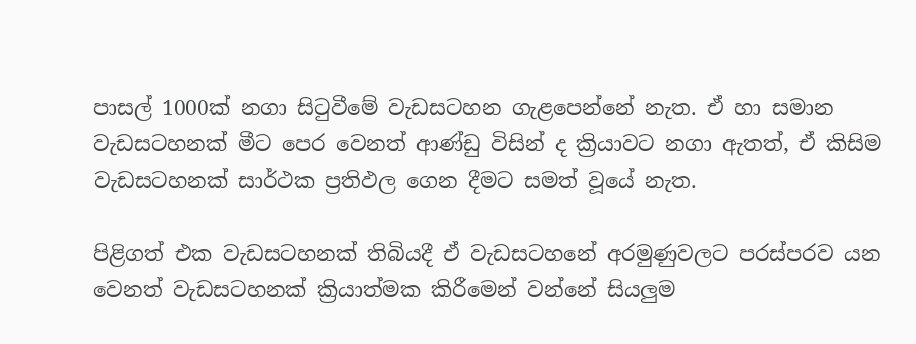පාසල් 1000ක් නගා සිටුවීමේ වැඩසටහන ගැළපෙන්නේ නැත. ඒ හා සමාන වැඩසටහනක් මීට පෙර වෙනත් ආණ්ඩු විසින් ද ක්‍රියාවට නගා ඇතත්, ඒ කිසිම වැඩසටහනක් සාර්ථක ප්‍රතිඵල ගෙන දීමට සමත් වූයේ නැත.

පිළිගත් එක වැඩසටහනක් තිබියදී ඒ වැඩසටහනේ අරමුණුවලට පරස්පරව යන වෙනත් වැඩසටහනක් ක්‍රියාත්මක කිරීමෙන් වන්නේ සියලුම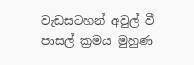වැඩසටහන් අවුල් වී පාසල් ක්‍රමය මුහුණ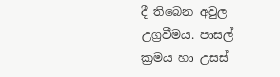දී තිබෙන අවුල උග්‍රවීමය. පාසල් ක්‍රමය හා උසස්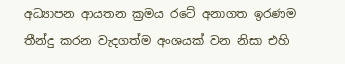අධ්‍යාපන ආයතන ක්‍රමය රටේ අනාගත ඉරණම තීන්දු කරන වැදගත්ම අංශයක් වන නිසා එහි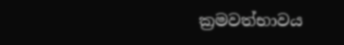ක්‍රමවත්භාවය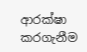ආරක්ෂා කරගැනීම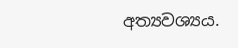අත්‍යවශ්‍යය.